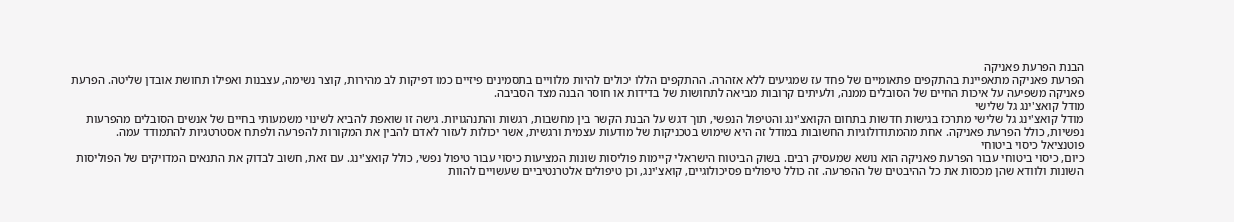הבנת הפרעת פאניקה
הפרעת פאניקה מתאפיינת בהתקפים פתאומיים של פחד עז שמגיעים ללא אזהרה. ההתקפים הללו יכולים להיות מלוויים בתסמינים פיזיים כמו דפיקות לב מהירות, קוצר נשימה, עצבנות ואפילו תחושת אובדן שליטה. הפרעת פאניקה משפיעה על איכות החיים של הסובלים ממנה, ולעיתים קרובות מביאה לתחושות של בדידות או חוסר הבנה מצד הסביבה.
מודל קואצ'ינג גל שלישי
מודל קואצ'ינג גל שלישי מתרכז בגישות חדשות בתחום הקואצ'ינג והטיפול הנפשי, תוך דגש על הבנת הקשר בין מחשבות, רגשות והתנהגויות. גישה זו שואפת להביא לשינוי משמעותי בחיים של אנשים הסובלים מהפרעות נפשיות, כולל הפרעת פאניקה. אחת מהמתודולוגיות החשובות במודל זה היא שימוש בטכניקות של מודעות עצמית ורגשית, אשר יכולות לעזור לאדם להבין את המקורות להפרעה ולפתח אסטרטגיות להתמודד עמה.
פוטנציאל כיסוי ביטוחי
כיום, כיסוי ביטוחי עבור הפרעת פאניקה הוא נושא שמעסיק רבים. בשוק הביטוח הישראלי קיימות פוליסות שונות המציעות כיסוי עבור טיפול נפשי, כולל קואצ'ינג. עם זאת, חשוב לבדוק את התנאים המדויקים של הפוליסות השונות ולוודא שהן מכסות את כל ההיבטים של ההפרעה. זה כולל טיפולים פסיכולוגיים, קואצ'ינג, וכן טיפולים אלטרנטיביים שעשויים להוות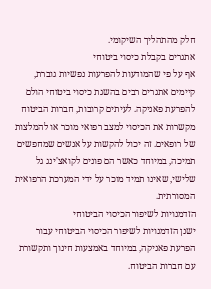חלק מהתהליך השיקומי.
אתגרים בקבלת כיסוי ביטוחי
אף על פי שהמודעות להפרעות נפשיות גוברת, קיימים אתגרים רבים בהשגת כיסוי ביטוחי הולם להפרעת פאניקה. לעיתים קרובות, חברות הביטוח מקשרות את הכיסוי למצב רפואי מוכר או להמלצות של רופאים. זה יכול להקשות על אנשים שמחפשים תמיכה, במיוחד כאשר הם פונים לקואצ'ינג גל שלישי, שאינו תמיד מוכר על ידי המערכת הרפואית המסורתית.
הזדמנויות לשיפור הכיסוי הביטוחי
ישנן הזדמנויות לשיפור הכיסוי הביטוחי עבור הפרעת פאניקה, במיוחד באמצעות חינוך ותקשורת עם חברות הביטוח.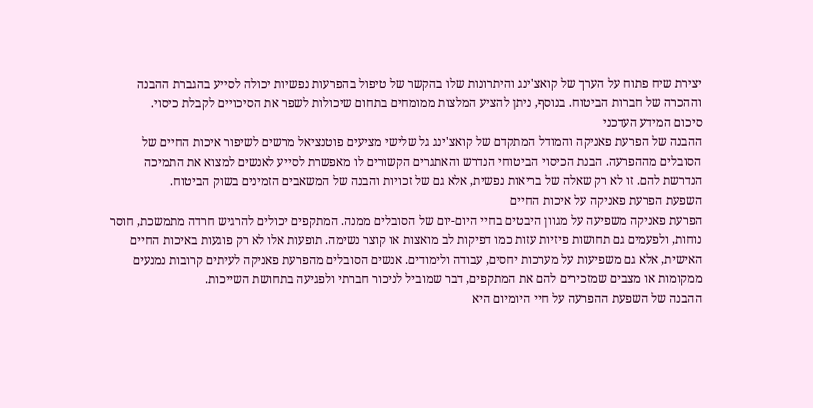יצירת שיח פתוח על הערך של קואצ'ינג והיתרונות שלו בהקשר של טיפול בהפרעות נפשיות יכולה לסייע בהגברת ההבנה וההכרה של חברות הביטוח. בנוסף, ניתן להציע המלצות ממומחים בתחום שיכולות לשפר את הסיכויים לקבלת כיסוי.
סיכום המידע העדכני
ההבנה של הפרעת פאניקה והמודל המתקדם של קואצ'ינג גל שלישי מציעים פוטנציאל מרשים לשיפור איכות החיים של הסובלים מההפרעה. הבנת הכיסוי הביטוחי הנדרש והאתגרים הקשורים לו מאפשרת לסייע לאנשים למצוא את התמיכה הנדרשת להם. זו לא רק שאלה של בריאות נפשית, אלא גם של זכויות והבנה של המשאבים הזמינים בשוק הביטוח.
השפעת הפרעת פאניקה על איכות החיים
הפרעת פאניקה משפיעה על מגוון היבטים בחיי היום-יום של הסובלים ממנה. המתקפים יכולים להרגיש חרדה מתמשכת, חוסר נוחות, ולפעמים גם תחושות פיזיות עזות כמו דפיקות לב מואצות או קוצר נשימה. תופעות אלו לא רק פוגעות באיכות החיים האישית, אלא גם משפיעות על מערכות יחסים, עבודה ולימודים. אנשים הסובלים מהפרעת פאניקה לעיתים קרובות נמנעים ממקומות או מצבים שמזכירים להם את המתקפים, דבר שמוביל לניכור חברתי ולפגיעה בתחושת השייכות.
ההבנה של השפעת ההפרעה על חיי היומיום היא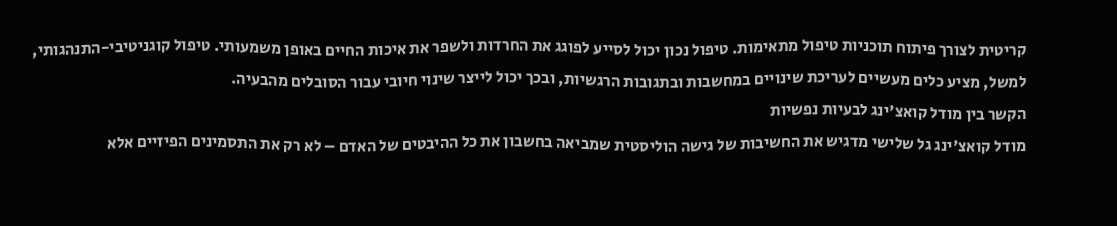קריטית לצורך פיתוח תוכניות טיפול מתאימות. טיפול נכון יכול לסייע לפוגג את החרדות ולשפר את איכות החיים באופן משמעותי. טיפול קוגניטיבי-התנהגותי, למשל, מציע כלים מעשיים לעריכת שינויים במחשבות ובתגובות הרגשיות, ובכך יכול לייצר שינוי חיובי עבור הסובלים מהבעיה.
הקשר בין מודל קואצ'ינג לבעיות נפשיות
מודל קואצ'ינג גל שלישי מדגיש את החשיבות של גישה הוליסטית שמביאה בחשבון את כל ההיבטים של האדם – לא רק את התסמינים הפיזיים אלא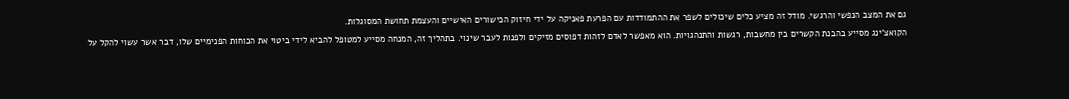גם את המצב הנפשי והרגשי. מודל זה מציע כלים שיכולים לשפר את ההתמודדות עם הפרעת פאניקה על ידי חיזוק הכישורים האישיים והעצמת תחושת המסוגלות.
הקואצ'ינג מסייע בהבנת הקשרים בין מחשבות, רגשות והתנהגויות. הוא מאפשר לאדם לזהות דפוסים מזיקים ולפנות לעבר שינוי. בתהליך זה, המנחה מסייע למטופל להביא לידי ביטוי את הכוחות הפנימיים שלו, דבר אשר עשוי להקל על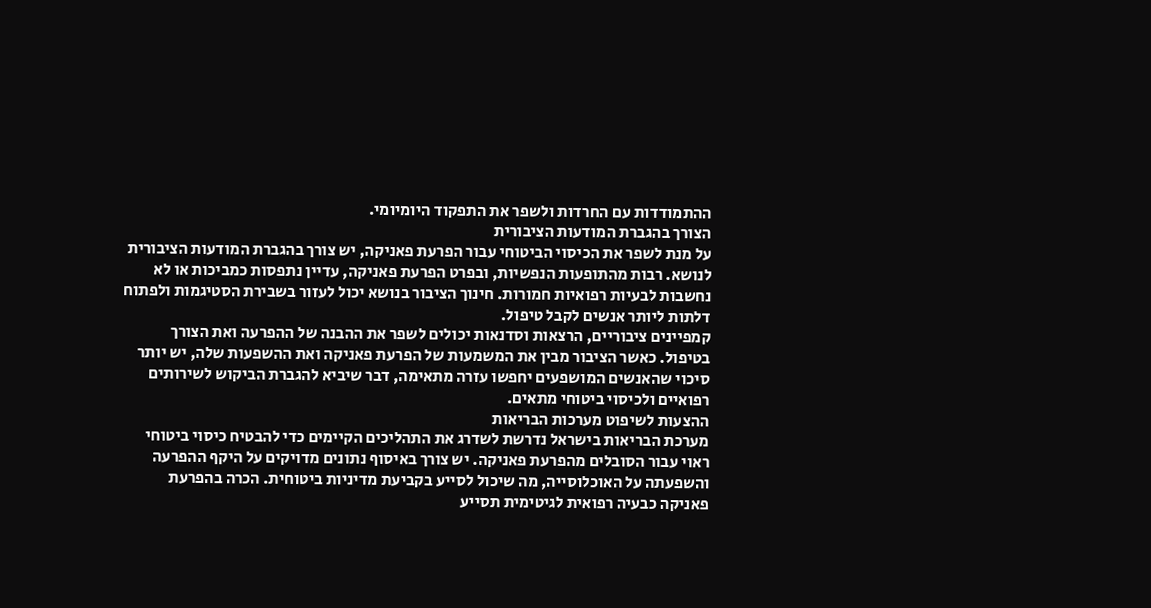ההתמודדות עם החרדות ולשפר את התפקוד היומיומי.
הצורך בהגברת המודעות הציבורית
על מנת לשפר את הכיסוי הביטוחי עבור הפרעת פאניקה, יש צורך בהגברת המודעות הציבורית לנושא. רבות מהתופעות הנפשיות, ובפרט הפרעת פאניקה, עדיין נתפסות כמביכות או לא נחשבות לבעיות רפואיות חמורות. חינוך הציבור בנושא יכול לעזור בשבירת הסטיגמות ולפתוח דלתות ליותר אנשים לקבל טיפול.
קמפיינים ציבוריים, הרצאות וסדנאות יכולים לשפר את ההבנה של ההפרעה ואת הצורך בטיפול. כאשר הציבור מבין את המשמעות של הפרעת פאניקה ואת ההשפעות שלה, יש יותר סיכוי שהאנשים המושפעים יחפשו עזרה מתאימה, דבר שיביא להגברת הביקוש לשירותים רפואיים ולכיסוי ביטוחי מתאים.
ההצעות לשיפוט מערכות הבריאות
מערכת הבריאות בישראל נדרשת לשדרג את התהליכים הקיימים כדי להבטיח כיסוי ביטוחי ראוי עבור הסובלים מהפרעת פאניקה. יש צורך באיסוף נתונים מדויקים על היקף ההפרעה והשפעתה על האוכלוסייה, מה שיכול לסייע בקביעת מדיניות ביטוחית. הכרה בהפרעת פאניקה כבעיה רפואית לגיטימית תסייע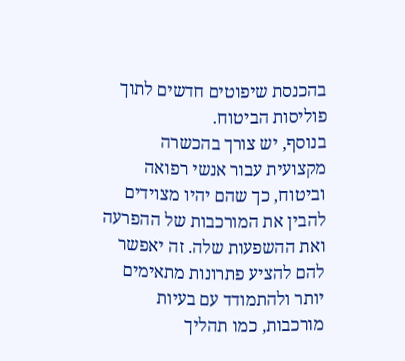בהכנסת שיפוטים חדשים לתוך פוליסות הביטוח.
בנוסף, יש צורך בהכשרה מקצועית עבור אנשי רפואה וביטוח, כך שהם יהיו מצוידים להבין את המורכבות של ההפרעה ואת ההשפעות שלה. זה יאפשר להם להציע פתרונות מתאימים יותר ולהתמודד עם בעיות מורכבות, כמו תהליך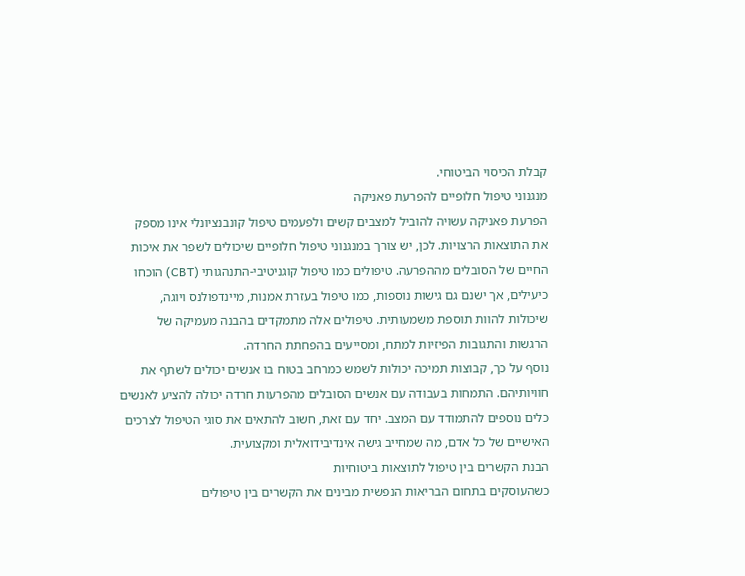קבלת הכיסוי הביטוחי.
מנגנוני טיפול חלופיים להפרעת פאניקה
הפרעת פאניקה עשויה להוביל למצבים קשים ולפעמים טיפול קונבנציונלי אינו מספק את התוצאות הרצויות. לכן, יש צורך במנגנוני טיפול חלופיים שיכולים לשפר את איכות החיים של הסובלים מההפרעה. טיפולים כמו טיפול קוגניטיבי-התנהגותי (CBT) הוכחו כיעילים, אך ישנם גם גישות נוספות, כמו טיפול בעזרת אמנות, מיינדפולנס ויוגה, שיכולות להוות תוספת משמעותית. טיפולים אלה מתמקדים בהבנה מעמיקה של הרגשות והתגובות הפיזיות למתח, ומסייעים בהפחתת החרדה.
נוסף על כך, קבוצות תמיכה יכולות לשמש כמרחב בטוח בו אנשים יכולים לשתף את חוויותיהם. התמחות בעבודה עם אנשים הסובלים מהפרעות חרדה יכולה להציע לאנשים כלים נוספים להתמודד עם המצב. יחד עם זאת, חשוב להתאים את סוגי הטיפול לצרכים האישיים של כל אדם, מה שמחייב גישה אינדיבידואלית ומקצועית.
הבנת הקשרים בין טיפול לתוצאות ביטוחיות
כשהעוסקים בתחום הבריאות הנפשית מבינים את הקשרים בין טיפולים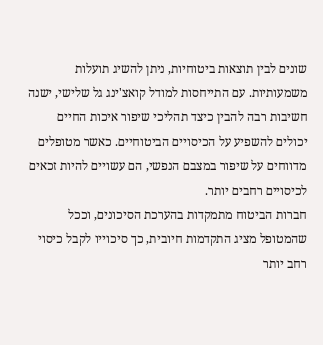שונים לבין תוצאות ביטוחיות, ניתן להשיג תועלות משמעותיות. עם התייחסות למודל קואצ'ינג גל שלישי, ישנה חשיבות רבה להבין כיצד תהליכי שיפור איכות החיים יכולים להשפיע על הכיסויים הביטוחיים. כאשר מטופלים מדווחים על שיפור במצבם הנפשי, הם עשויים להיות זכאים לכיסויים רחבים יותר.
חברות הביטוח מתמקדות בהערכת הסיכונים, וככל שהמטופל מציג התקדמות חיובית, כך סיכוייו לקבל כיסוי רחב יותר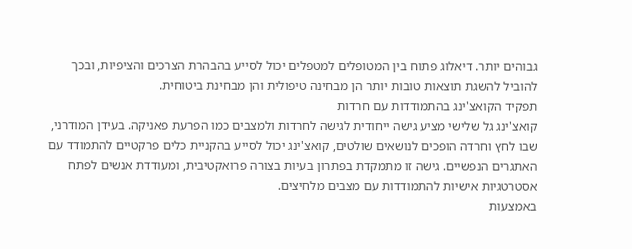גבוהים יותר. דיאלוג פתוח בין המטופלים למטפלים יכול לסייע בהבהרת הצרכים והציפיות, ובכך להוביל להשגת תוצאות טובות יותר הן מבחינה טיפולית והן מבחינת ביטוחית.
תפקיד הקואצ'ינג בהתמודדות עם חרדות
קואצ'ינג גל שלישי מציע גישה ייחודית לגישה לחרדות ולמצבים כמו הפרעת פאניקה. בעידן המודרני, שבו לחץ וחרדה הופכים לנושאים שולטים, קואצ'ינג יכול לסייע בהקניית כלים פרקטיים להתמודד עם האתגרים הנפשיים. גישה זו מתמקדת בפתרון בעיות בצורה פרואקטיבית, ומעודדת אנשים לפתח אסטרטגיות אישיות להתמודדות עם מצבים מלחיצים.
באמצעות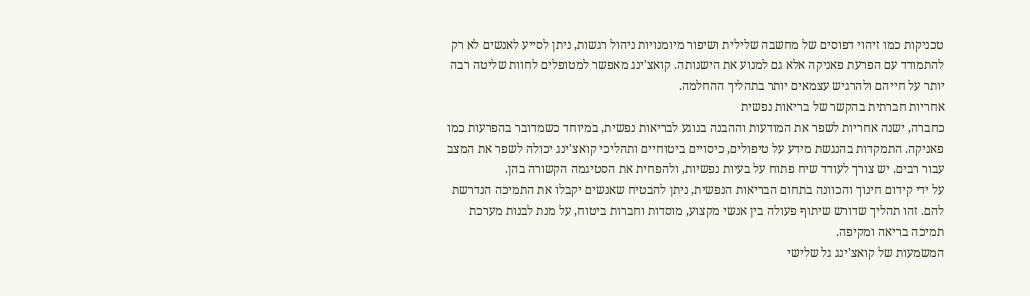טכניקות כמו זיהוי דפוסים של מחשבה שלילית ושיפור מיומנויות ניהול רגשות, ניתן לסייע לאנשים לא רק להתמודד עם הפרעת פאניקה אלא גם למנוע את הישנותה. קואצ'ינג מאפשר למטופלים לחוות שליטה רבה יותר על חייהם ולהרגיש עצמאים יותר בתהליך ההחלמה.
אחריות חברתית בהקשר של בריאות נפשית
כחברה, ישנה אחריות לשפר את המודעות וההבנה בנוגע לבריאות נפשית, במיוחד כשמדובר בהפרעות כמו פאניקה. התמקדות בהנגשת מידע על טיפולים, כיסויים ביטוחיים ותהליכי קואצ'ינג יכולה לשפר את המצב עבור רבים. יש צורך לעודד שיח פתוח על בעיות נפשיות, ולהפחית את הסטיגמה הקשורה בהן.
על ידי קידום חינוך והכוונה בתחום הבריאות הנפשית, ניתן להבטיח שאנשים יקבלו את התמיכה הנדרשת להם. זהו תהליך שדורש שיתוף פעולה בין אנשי מקצוע, מוסדות וחברות ביטוח, על מנת לבנות מערכת תמיכה בריאה ומקיפה.
המשמעות של קואצ'ינג גל שלישי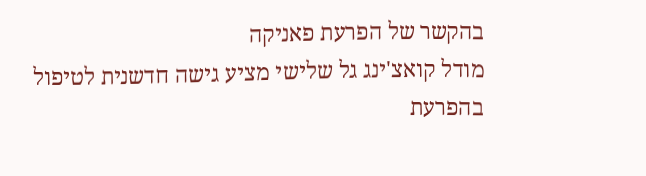בהקשר של הפרעת פאניקה
מודל קואצ'ינג גל שלישי מציע גישה חדשנית לטיפול בהפרעת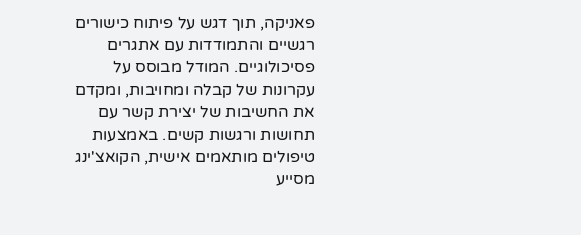פאניקה, תוך דגש על פיתוח כישורים רגשיים והתמודדות עם אתגרים פסיכולוגיים. המודל מבוסס על עקרונות של קבלה ומחויבות, ומקדם את החשיבות של יצירת קשר עם תחושות ורגשות קשים. באמצעות טיפולים מותאמים אישית, הקואצ'ינג מסייע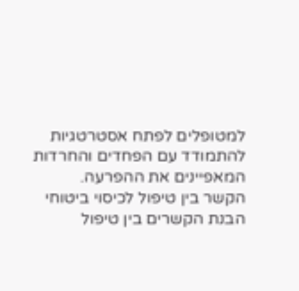למטופלים לפתח אסטרטגיות להתמודד עם הפחדים והחרדות המאפיינים את ההפרעה.
הקשר בין טיפול לכיסוי ביטוחי
הבנת הקשרים בין טיפול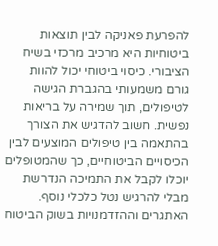להפרעת פאניקה לבין תוצאות ביטוחיות היא מרכיב מרכזי בשיח הציבורי. כיסוי ביטוחי יכול להוות גורם משמעותי בהגברת הגישה לטיפולים, תוך שמירה על בריאות נפשית. חשוב להדגיש את הצורך בהתאמה בין טיפולים המוצעים לבין הכיסויים הביטוחיים, כך שהמטופלים יוכלו לקבל את התמיכה הנדרשת מבלי להרגיש נטל כלכלי נוסף.
האתגרים וההזדמנויות בשוק הביטוח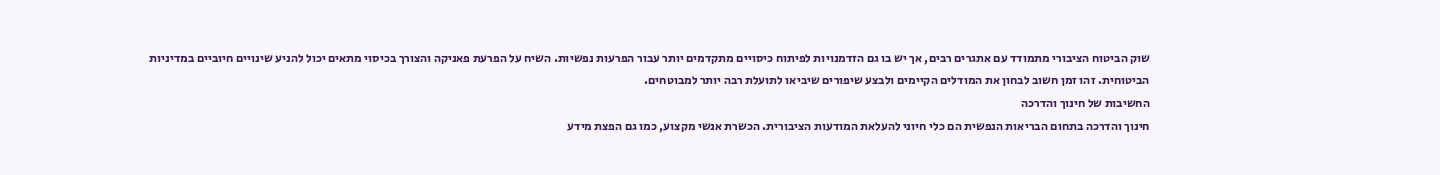שוק הביטוח הציבורי מתמודד עם אתגרים רבים, אך יש בו גם הזדמנויות לפיתוח כיסויים מתקדמים יותר עבור הפרעות נפשיות. השיח על הפרעת פאניקה והצורך בכיסוי מתאים יכול להניע שינויים חיוביים במדיניות הביטוחית. זהו זמן חשוב לבחון את המודלים הקיימים ולבצע שיפורים שיביאו לתועלת רבה יותר למבוטחים.
החשיבות של חינוך והדרכה
חינוך והדרכה בתחום הבריאות הנפשית הם כלי חיוני להעלאת המודעות הציבורית. הכשרת אנשי מקצוע, כמו גם הפצת מידע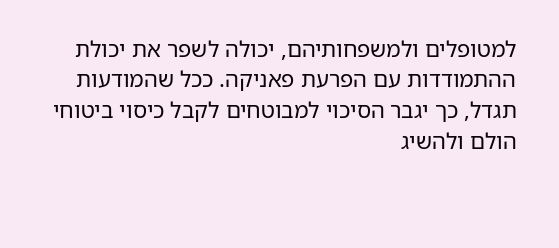למטופלים ולמשפחותיהם, יכולה לשפר את יכולת ההתמודדות עם הפרעת פאניקה. ככל שהמודעות תגדל, כך יגבר הסיכוי למבוטחים לקבל כיסוי ביטוחי הולם ולהשיג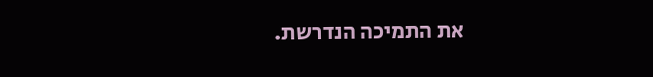את התמיכה הנדרשת.